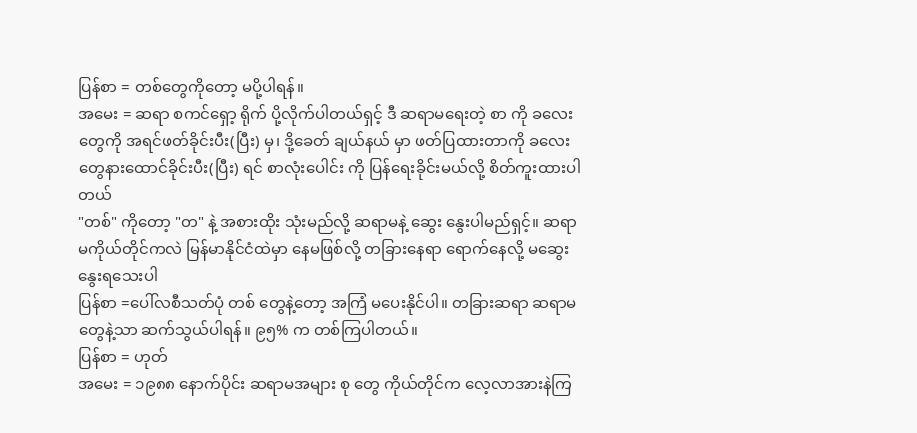ပြန်စာ = တစ်တွေကိုတော့ မပို့ပါရန်။
အမေး = ဆရာ စကင်ရှော့ ရိုက် ပို့လိုက်ပါတယ်ရှင့် ဒီ ဆရာမရေးတဲ့ စာ ကို ခလေးတွေကို အရင်ဖတ်ခိုင်းပီး(ပြီး) မှ၊ ဒို့ခေတ် ချယ်နယ် မှာ ဖတ်ပြထားတာကို ခလေးတွေနားထောင်ခိုင်းပီး(ပြီး) ရင် စာလုံးပေါင်း ကို ပြန်ရေးခိုင်းမယ်လို့ စိတ်ကူးထားပါတယ်
"တစ်" ကိုတော့ "တ" နဲ့ အစားထိုး သုံးမည်လို့ ဆရာမနဲ့ ဆွေး နွေးပါမည်ရှင့်။ ဆရာမကိုယ်တိုင်ကလဲ မြန်မာနိုင်ငံထဲမှာ နေမဖြစ်လို့ တခြားနေရာ ရောက်နေလို့ မဆွေးနွေးရသေးပါ
ပြန်စာ =ပေါ်လစီသတ်ပုံ တစ် တွေနဲ့တော့ အကြံ မပေးနိုင်ပါ။ တခြားဆရာ ဆရာမတွေနဲ့သာ ဆက်သွယ်ပါရန်။ ၉၅% က တစ်ကြပါတယ်။
ပြန်စာ = ဟုတ်
အမေး = ၁၉၈၈ နောက်ပိုင်း ဆရာမအများ စု တွေ ကိုယ်တိုင်က လေ့လာအားနဲကြ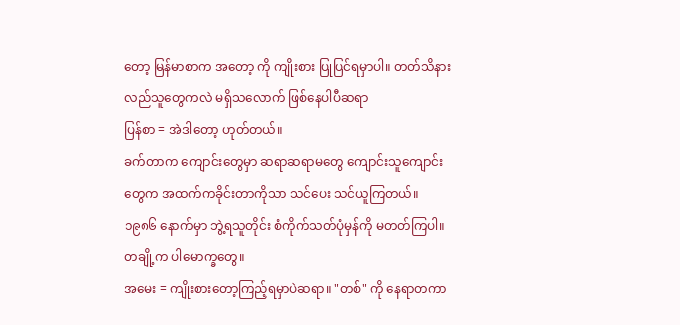တော့ မြန်မာစာက အတော့ ကို ကျိုးစား ပြုပြင်ရမှာပါ။ တတ်သိနားလည်သူတွေကလဲ မရှိသလောက် ဖြစ်နေပါပီဆရာ
ပြန်စာ = အဲဒါတော့ ဟုတ်တယ်။
ခက်တာက ကျောင်းတွေမှာ ဆရာဆရာမတွေ ကျောင်းသူကျောင်းတွေက အထက်ကခိုင်းတာကိုသာ သင်ပေး သင်ယူကြတယ်။
၁၉၈၆ နောက်မှာ ဘွဲ့ရသူတိုင်း စံကိုက်သတ်ပုံမှန်ကို မတတ်ကြပါ။
တချို့က ပါမောက္ခတွေ။
အမေး = ကျိုးစားတော့ကြည့်ရမှာပဲဆရာ။ "တစ်" ကို နေရာတကာ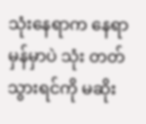သုံးနေရာက နေရာမှန်မှာပဲ သုံး တတ်သွားရင်ကို မဆိုး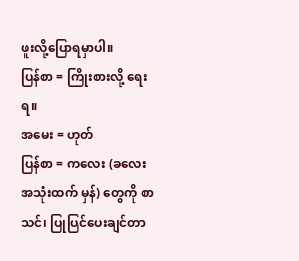ဖူးလို့ပြောရမှာပါ။
ပြန်စာ = ကြိုးစားလို့ ရေးရ။
အမေး = ဟုတ်
ပြန်စာ = ကလေး (ခလေးအသုံးထက် မှန်) တွေကို စာသင်၊ ပြုပြင်ပေးချင်တာ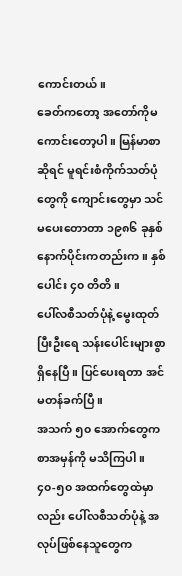ကောင်းတယ်။
ခေတ်ကတော့ အတော်ကိုမကောင်းတော့ပါ။ မြန်မာစာဆိုရင် မူရင်းစံကိုက်သတ်ပုံတွေကို ကျောင်းတွေမှာ သင်မပေးတောတာ ၁၉၈၆ ခုနှစ်နောက်ပိုင်းကတည်းက။ နှစ်ပေါင်း ၄၀ တိတိ။
ပေါ်လစီသတ်ပုံနဲ့ မွေးထုတ်ပြီးဦးရေ သန်းပေါင်းများစွာ ရှိနေပြီ။ ပြင်ပေးရတာ အင်မတန်ခက်ပြီ။
အသက် ၅၀ အောက်တွေက စာအမှန်ကို မသိကြပါ။
၄၀-၅၀ အထက်တွေထဲမှာလည်း ပေါ်လစီသတ်ပုံနဲ့ အလုပ်ဖြစ်နေသူတွေက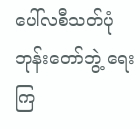ပေါ်လစီသတ်ပုံ ဘုန်းတော်ဘွဲ့ ရေးကြ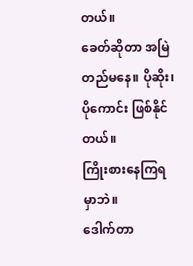တယ်။
ခေတ်ဆိုတာ အမြဲတည်မနေ။ ပိုဆိုး၊ ပိုကောင်း ဖြစ်နိုင်တယ်။
ကြိုးစားနေကြရမှာဘဲ။
ဒေါက်တာ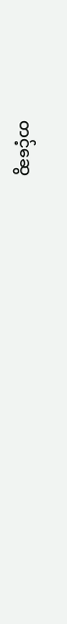တင့်ဆွေ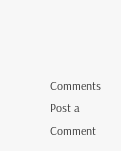Comments
Post a Comment